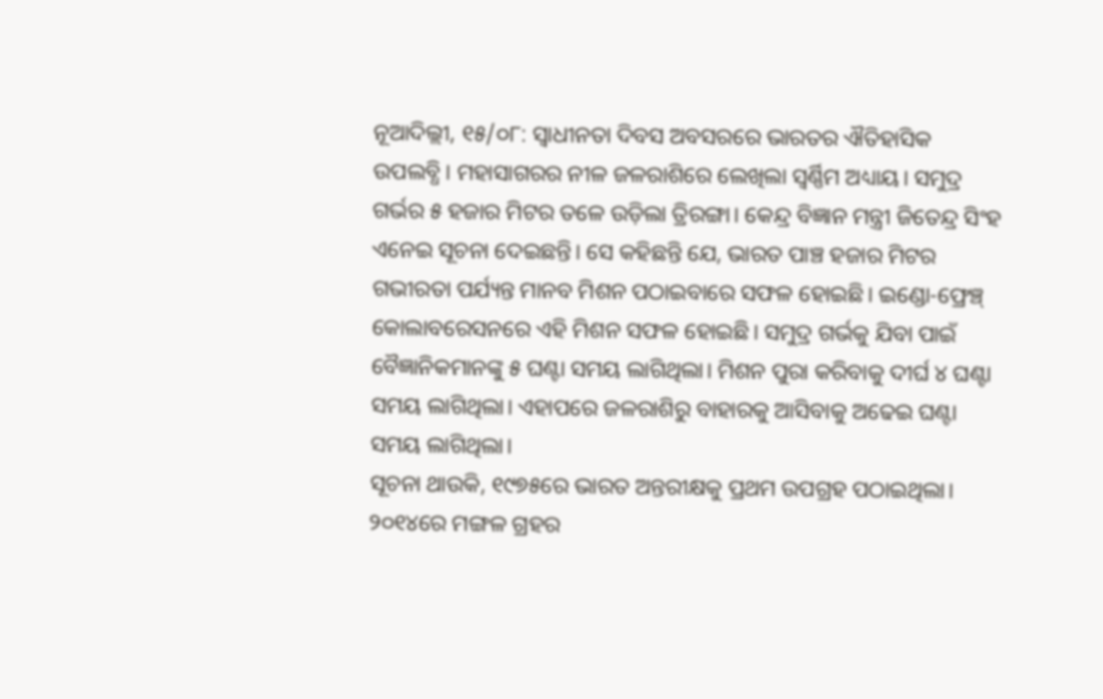ନୂଆଦିଲ୍ଲୀ, ୧୫/୦୮: ସ୍ଵାଧୀନତା ଦିବସ ଅବସରରେ ଭାରତର ଐତିହାସିକ ଉପଲବ୍ଧି। ମହାସାଗରର ନୀଳ ଜଳରାଶିରେ ଲେଖିଲା ସ୍ଵର୍ଣ୍ଣିମ ଅଧ୍ୟାୟ। ସମୁଦ୍ର ଗର୍ଭର ୫ ହଜାର ମିଟର ତଳେ ଉଡ଼ିଲା ତ୍ରିରଙ୍ଗା। କେନ୍ଦ୍ର ବିଜ୍ଞାନ ମନ୍ତ୍ରୀ ଜିତେନ୍ଦ୍ର ସିଂହ ଏନେଇ ସୂଚନା ଦେଇଛନ୍ତି। ସେ କହିଛନ୍ତି ଯେ, ଭାରତ ପାଞ୍ଚ ହଜାର ମିଟର ଗଭୀରତା ପର୍ଯ୍ୟନ୍ତ ମାନବ ମିଶନ ପଠାଇବାରେ ସଫଳ ହୋଇଛି। ଇଣ୍ଡୋ-ଫ୍ରେଞ୍ଚ୍ କୋଲାବରେସନରେ ଏହି ମିଶନ ସଫଳ ହୋଇଛି। ସମୁଦ୍ର ଗର୍ଭକୁ ଯିବା ପାଇଁ ବୈଜ୍ଞାନିକମାନଙ୍କୁ ୫ ଘଣ୍ଟା ସମୟ ଲାଗିଥିଲା। ମିଶନ ପୁରା କରିବାକୁ ଦୀର୍ଘ ୪ ଘଣ୍ଟା ସମୟ ଲାଗିଥିଲା। ଏହାପରେ ଜଳରାଶିରୁ ବାହାରକୁ ଆସିବାକୁ ଅଢେଇ ଘଣ୍ଟା ସମୟ ଲାଗିଥିଲା।
ସୂଚନା ଥାଉକି, ୧୯୭୫ରେ ଭାରତ ଅନ୍ତରୀକ୍ଷକୁ ପ୍ରଥମ ଉପଗ୍ରହ ପଠାଇଥିଲା। ୨୦୧୪ରେ ମଙ୍ଗଳ ଗ୍ରହର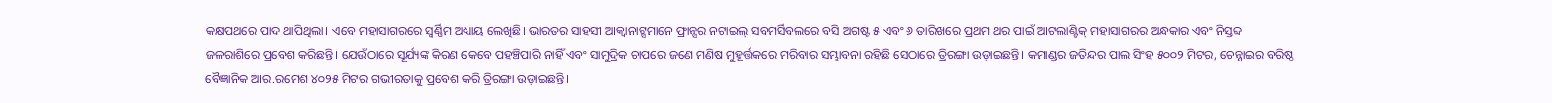କକ୍ଷପଥରେ ପାଦ ଥାପିଥିଲା। ଏବେ ମହାସାଗରରେ ସ୍ଵର୍ଣ୍ଣିମ ଅଧ୍ୟାୟ ଲେଖିଛି। ଭାରତର ସାହସୀ ଆକ୍ୱାନାଟ୍ସମାନେ ଫ୍ରାନ୍ସର ନଟାଇଲ୍ ସବମର୍ସିବଲରେ ବସି ଅଗଷ୍ଟ ୫ ଏବଂ ୬ ତାରିଖରେ ପ୍ରଥମ ଥର ପାଇଁ ଆଟଲାଣ୍ଟିକ୍ ମହାସାଗରର ଅନ୍ଧକାର ଏବଂ ନିସ୍ତବ୍ଦ ଜଳରାଶିରେ ପ୍ରବେଶ କରିଛନ୍ତି। ଯେଉଁଠାରେ ସୂର୍ଯ୍ୟଙ୍କ କିରଣ କେବେ ପହଞ୍ଚିପାରି ନାହିଁ ଏବଂ ସାମୁଦ୍ରିକ ଚାପରେ ଜଣେ ମଣିଷ ମୁହୂର୍ତ୍ତକରେ ମରିବାର ସମ୍ଭାବନା ରହିଛି ସେଠାରେ ତ୍ରିରଙ୍ଗା ଉଡ଼ାଇଛନ୍ତି। କମାଣ୍ଡର ଜତିନ୍ଦର ପାଲ ସିଂହ ୫୦୦୨ ମିଟର, ଚେନ୍ନାଇର ବରିଷ୍ଠ ବୈଜ୍ଞାନିକ ଆର.ରମେଶ ୪୦୨୫ ମିଟର ଗଭୀରତାକୁ ପ୍ରବେଶ କରି ତ୍ରିରଙ୍ଗା ଉଡ଼ାଇଛନ୍ତି।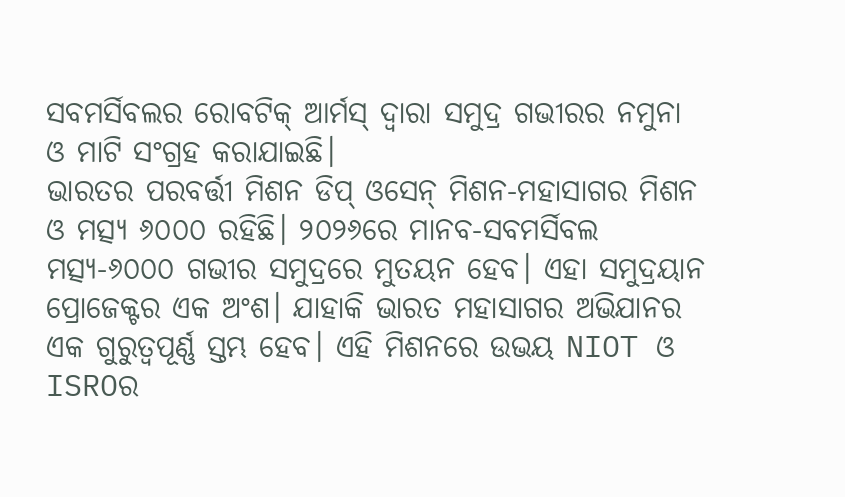ସବମର୍ସିବଲର ରୋବଟିକ୍ ଆର୍ମସ୍ ଦ୍ଵାରା ସମୁଦ୍ର ଗଭୀରର ନମୁନା ଓ ମାଟି ସଂଗ୍ରହ କରାଯାଇଛି।
ଭାରତର ପରବର୍ତ୍ତୀ ମିଶନ ଡିପ୍ ଓସେନ୍ ମିଶନ-ମହାସାଗର ମିଶନ ଓ ମତ୍ସ୍ୟ ୬୦୦୦ ରହିଛି। ୨୦୨୬ରେ ମାନବ-ସବମର୍ସିବଲ ମତ୍ସ୍ୟ-୬୦୦୦ ଗଭୀର ସମୁଦ୍ରରେ ମୁତୟନ ହେବ। ଏହା ସମୁଦ୍ରୟାନ ପ୍ରୋଜେକ୍ଟର ଏକ ଅଂଶ। ଯାହାକି ଭାରତ ମହାସାଗର ଅଭିଯାନର ଏକ ଗୁରୁତ୍ଵପୂର୍ଣ୍ଣ ସ୍ତମ୍ଭ ହେବ। ଏହି ମିଶନରେ ଉଭୟ NIOT ଓ ISROର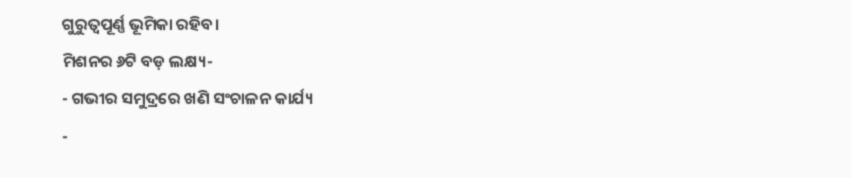ଗୁରୁତ୍ଵପୂର୍ଣ୍ଣ ଭୂମିକା ରହିବ।
ମିଶନର ୬ଟି ବଡ଼ ଲକ୍ଷ୍ୟ-
- ଗଭୀର ସମୁଦ୍ରରେ ଖଣି ସଂଚାଳନ କାର୍ଯ୍ୟ
-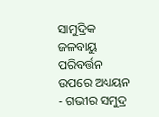ସାମୁଦ୍ରିକ ଜଳବାୟୁ ପରିବର୍ତ୍ତନ ଉପରେ ଅଧ୍ୟୟନ
- ଗଭୀର ସମୁଦ୍ର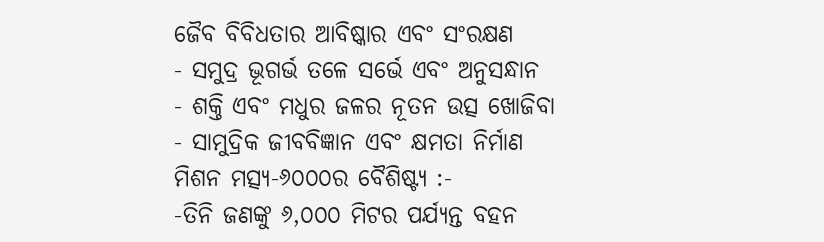ଜୈବ ବିବିଧତାର ଆବିଷ୍କାର ଏବଂ ସଂରକ୍ଷଣ
- ସମୁଦ୍ର ଭୂଗର୍ଭ ତଳେ ସର୍ଭେ ଏବଂ ଅନୁସନ୍ଧାନ
- ଶକ୍ତି ଏବଂ ମଧୁର ଜଳର ନୂତନ ଉତ୍ସ ଖୋଜିବା
- ସାମୁଦ୍ରିକ ଜୀବବିଜ୍ଞାନ ଏବଂ କ୍ଷମତା ନିର୍ମାଣ
ମିଶନ ମତ୍ସ୍ୟ-୬୦୦୦ର ବୈଶିଷ୍ଟ୍ୟ :-
-ତିନି ଜଣଙ୍କୁ ୬,୦୦୦ ମିଟର ପର୍ଯ୍ୟନ୍ତ ବହନ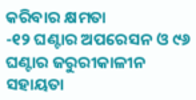କରିବାର କ୍ଷମତା
-୧୨ ଘଣ୍ଟାର ଅପରେସନ ଓ ୯୬ ଘଣ୍ଟାର ଜରୁରୀକାଳୀନ ସହାୟତା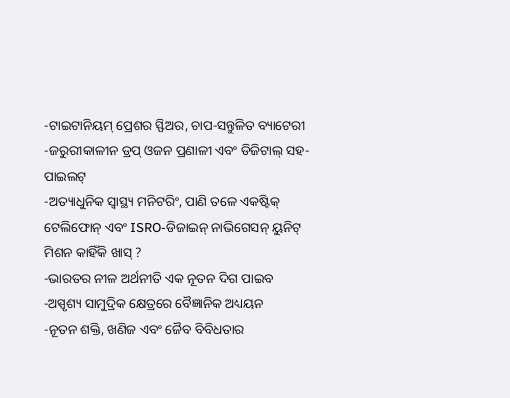-ଟାଇଟାନିୟମ୍ ପ୍ରେଶର ସ୍ଫିଅର, ଚାପ-ସନ୍ତୁଳିତ ବ୍ୟାଟେରୀ
-ଜରୁରୀକାଳୀନ ଡ୍ରପ୍ ଓଜନ ପ୍ରଣାଳୀ ଏବଂ ଡିଜିଟାଲ୍ ସହ-ପାଇଲଟ୍
-ଅତ୍ୟାଧୁନିକ ସ୍ୱାସ୍ଥ୍ୟ ମନିଟରିଂ, ପାଣି ତଳେ ଏକଷ୍ଟିକ୍ ଟେଲିଫୋନ୍ ଏବଂ ISRO-ଡିଜାଇନ୍ ନାଭିଗେସନ୍ ୟୁନିଟ୍
ମିଶନ କାହିଁକି ଖାସ୍ ?
-ଭାରତର ନୀଳ ଅର୍ଥନୀତି ଏକ ନୂତନ ଦିଗ ପାଇବ
-ଅସ୍ପୃଶ୍ୟ ସାମୁଦ୍ରିକ କ୍ଷେତ୍ରରେ ବୈଜ୍ଞାନିକ ଅଧ୍ୟୟନ
-ନୂତନ ଶକ୍ତି, ଖଣିଜ ଏବଂ ଜୈବ ବିବିଧତାର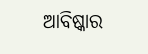ଆବିଷ୍କାର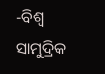-ବିଶ୍ୱ ସାମୁଦ୍ରିକ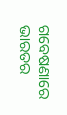ଗବେଷଣାରେ ଭାରତର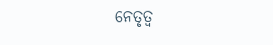ନେତୃତ୍ୱ